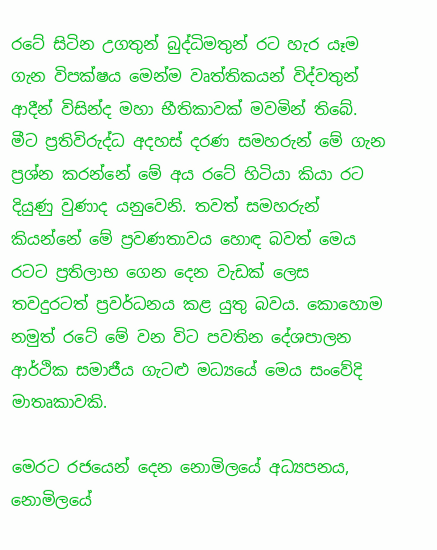රටේ සිටින උගතුන් බුද්ධිමතුන් රට හැර යෑම ගැන විපක්ෂය මෙන්ම වෘත්තිකයන් විද්වතුන් ආදීන් විසින්ද මහා භීතිකාවක් මවමින් තිබේ. මීට ප්‍රතිවිරුද්ධ අදහස් දරණ සමහරුන් මේ ගැන ප්‍රශ්න කරන්නේ මේ අය ‍රටේ හිටියා කියා රට දියුණු වුණාද යනුවෙනි. තවත් සමහරුන් කියන්නේ මේ ප්‍රවණතාවය හොඳ බවත් මෙය රටට ප්‍රතිලාභ ගෙන දෙන වැඩක් ලෙස තවදුරටත් ප්‍රවර්ධනය කළ යුතු බවය. කොහොම නමුත් රටේ මේ වන විට පවතින දේශපාලන ආර්ථික සමාජීය ගැටළු මධ්‍යයේ මෙය සංවේදි මාතෘකාවකි.

මෙරට රජයෙන් දෙන නොමිලයේ අධ්‍යපනය, නොමිලයේ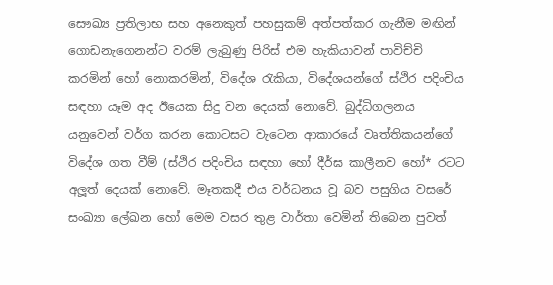සෞඛ්‍ය ප්‍රතිලාභ සහ අනෙකුත් පහසුකම් අත්පත්කර ගැනීම මඟින් ගොඩනැගෙනන්ට වරම් ලැබුණු පිරිස් එම හැකියාවන් පාවිච්චි කරමින් හෝ නොකරමින්, විදේශ රැකියා, විදේශයන්ගේ ස්ථිර පදිංචිය සඳහා යෑම අද ඊයෙක සිදු වන දෙයක් නොවේ. බුද්ධිගලනය යනුවෙන් වර්ග කරන කොටසට වැටෙන ආකාරයේ වෘත්තිකයන්ගේ විදේශ ගත වීම් (ස්ථිර පදිංචිය සඳහා හෝ දීර්ඝ කාලීනව හෝ* රටට අලූ‍ත් දෙයක් නොවේ. මෑතකදී එය වර්ධනය වූ බව පසුගිය වසරේ සංඛ්‍යා ලේඛන හෝ මෙම වසර තුළ වාර්තා වෙමින් තිබෙන පුවත්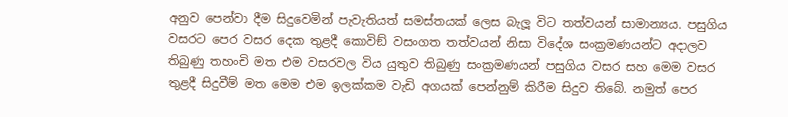අනුව පෙන්වා දීම සිදුවෙමින් පැවැතියත් සමස්තයක් ලෙස බැලූ‍ විට තත්වයන් සාමාන්‍යය. පසුගිය වසරට පෙර වසර දෙක තුළදී කොවිඞ් වසංගත තත්වයන් නිසා විදේශ සංක්‍රමණයන්ට අදාලව තිබුණු තහංචි මත එම වසරවල විය යුතුව තිබුණු සංක්‍රමණයන් පසුගිය වසර සහ මෙම වසර තුළදී සිදුවීම් මත මෙම එම ඉලක්කම වැඩි අගයක් පෙන්නුම් කිරීම සිදුව තිබේ. නමුත් පෙර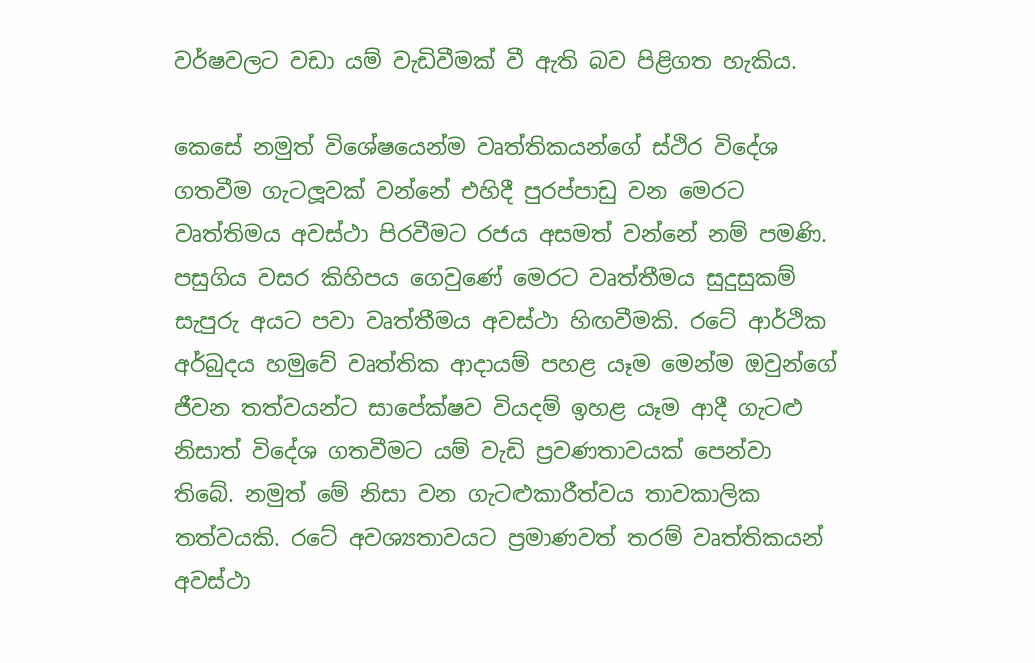වර්ෂවලට වඩා යම් වැඩිවීමක් වී ඇති බව පිළිගත හැකිය.

කෙසේ නමුත් විශේෂයෙන්ම වෘත්තිකයන්ගේ ස්ථිර විදේශ ගතවීම ගැටලූ‍වක් වන්නේ එහිදී පුරප්පාඩු වන මෙරට වෘත්තිමය අවස්ථා පිරවීමට රජය අසමත් වන්නේ නම් පමණි. පසුගිය වසර කිහිපය ගෙවුණේ මෙරට වෘත්තීමය සුදුසුකම් සැපුරු අයට පවා වෘත්තීමය අවස්ථා හිඟවීමකි. රටේ ආර්ථික අර්බුදය හමුවේ වෘත්තික ආදායම් පහළ යෑම මෙන්ම ඔවුන්ගේ ජීවන තත්වයන්ට සාපේක්ෂව වියදම් ඉහළ යෑම ආදී ගැටළු නිසාත් විදේශ ගතවීමට යම් වැඩි ප්‍රවණතාවයක් පෙන්වා තිබේ. නමුත් මේ නිසා වන ගැටළුකාරීත්වය තාවකාලික තත්වයකි. රටේ අවශ්‍යතාවයට ප්‍රමාණවත් තරම් වෘත්තිකයන් අවස්ථා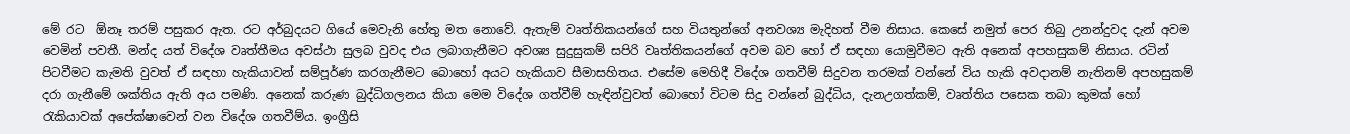මේ රට  ඕනෑ තරම් පසුකර ඇත. රට අර්බුදයට ගියේ මෙවැනි හේතු මත නොවේ. ඇතැම් වෘත්තිකයන්ගේ සහ වියතුන්ගේ අනවශ්‍ය මැදිහත් වීම නිසාය. කෙසේ නමුත් පෙර තිබු උනන්දුවද දැන් අවම වෙමින් පවතී. මන්ද යත් විදේශ වෘත්තීමය අවස්ථා සුලබ වුවද එය ලබාගැනීමට අවශ්‍ය සුදුසුකම් සපිරි වෘත්තිකයන්ගේ අවම බව හෝ ඒ සඳහා යොමුවීමට ඇති අනෙක් අපහසුකම් නිසාය. රටින් පිටවීමට කැමති වුවත් ඒ සඳහා හැකියාවන් සම්පූර්ණ කරගැනීමට බොහෝ අයට හැකියාව සීමාසහිතය. එසේම මෙහිදී විදේශ ගතවීම් සිදුවන තරමක් වන්නේ විය හැකි අවදානම් නැතිනම් අපහසුකම් දරා ගැනීමේ ශක්තිය ඇති අය පමණි. අනෙක් කරුණ බුද්ධිගලනය කියා මෙම විදේශ ගත්වීම් හැඳින්වුවත් බොහෝ විටම සිදු වන්නේ බුද්ධිය, දැනඋගත්කම්, වෘත්තිය පසෙක තබා කුමක් හෝ රැකියාවක් අපේක්ෂාවෙන් වන විදේශ ගතවීම්ය. ඉංග්‍රීසි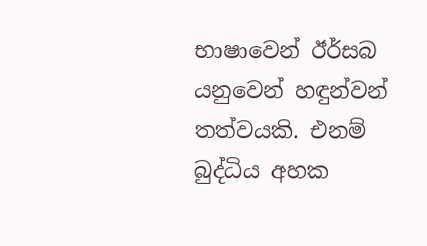භාෂාවෙන් ඊර්සබ යනුවෙන් හඳුන්වන් තත්වයකි. එනම් බුද්ධිය අහක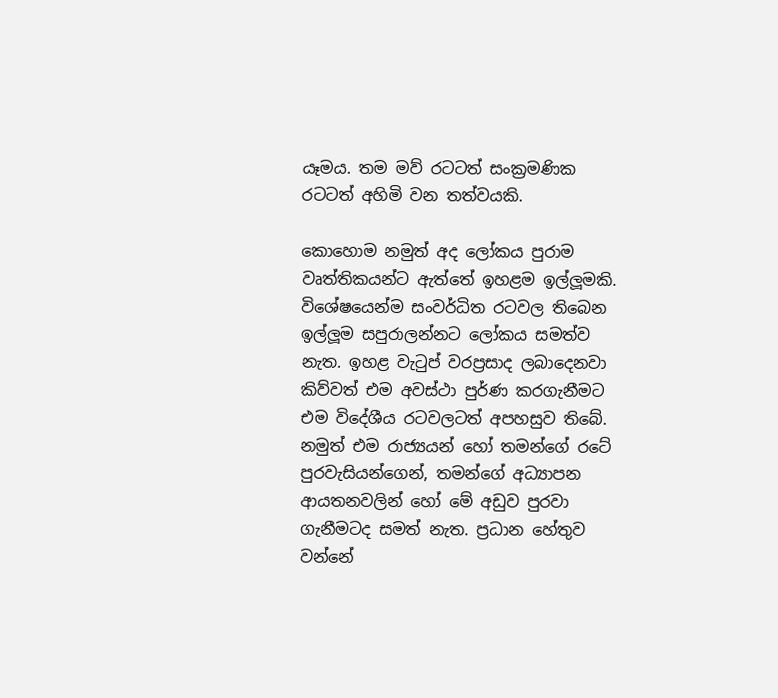යෑමය. තම මව් රටටත් සංක්‍රමණික රටටත් අහිමි වන තත්වයකි.

කොහොම නමුත් අද ලෝකය පුරාම වෘත්තිකයන්ට ඇත්තේ ඉහළම ඉල්ලූ‍මකි. විශේෂයෙන්ම සංවර්ධිත රටවල තිබෙන ඉල්ලූ‍ම සපුරාලන්නට ලෝකය සමත්ව නැත. ඉහළ වැ‍ටුප් වරප්‍රසාද ලබාදෙනවා කිව්වත් එම අවස්ථා පුර්ණ කරගැනීමට එම විදේශීය රටවලටත් අපහසුව තිබේ. නමුත් එම රාජ්‍යයන් හෝ තමන්ගේ රටේ පුරවැසියන්ගෙන්, තමන්ගේ අධ්‍යාපන ආයතනවලින් හෝ මේ අඩුව පුරවා ගැනීමටද සමත් නැත. ප්‍රධාන හේතුව වන්නේ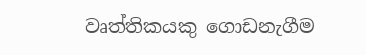වෘත්තිකයකු ගොඩනැගීම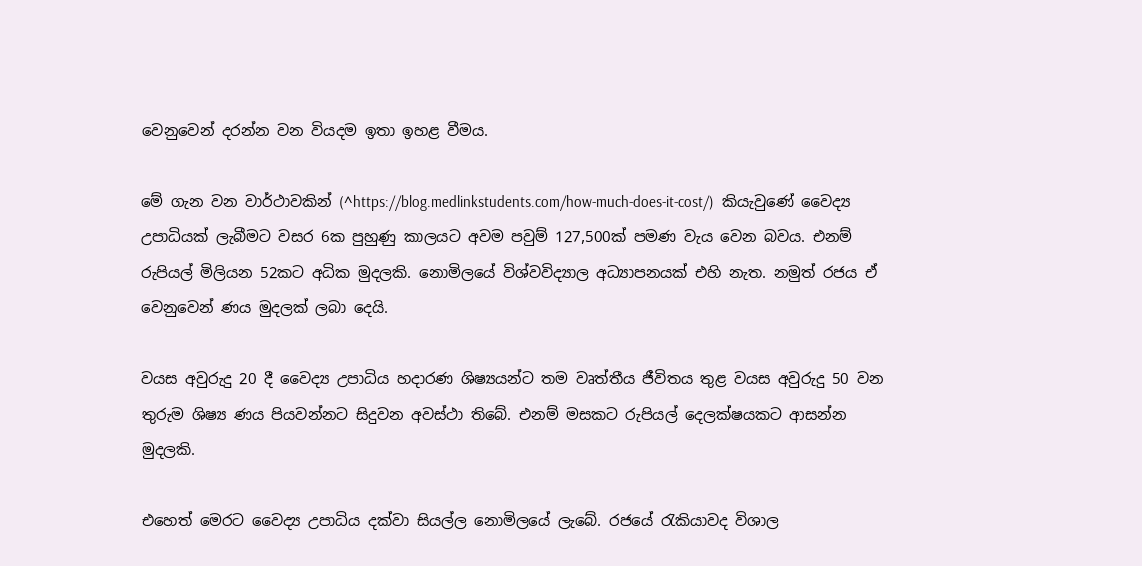වෙනුවෙන් දරන්න වන වියදම ඉතා ඉහළ වීමය.

මේ ගැන වන වාර්ථාවකින් (^https://blog.medlinkstudents.com/how-much-does-it-cost/)  කියැවුණේ වෛද්‍ය උපාධියක් ලැබීමට වසර 6ක පුහුණු කාලයට අවම පවුම් 127,500ක් පමණ වැය වෙන බවය. එනම් රුපියල් මිලියන 52කට අධික මුදලකි. නොමිලයේ විශ්වවිද්‍යාල අධ්‍යාපනයක් එහි නැත. නමුත් රජය ඒ වෙනුවෙන් ණය මුදලක් ලබා දෙයි.

වයස අවුරුදු 20 දී වෛද්‍ය උපාධිය හදාරණ ශිෂ්‍යයන්ට තම වෘත්තීය ජීවිතය තුළ වයස අවුරුදු 50 වන තුරුම ශිෂ්‍ය ණය පියවන්නට සිදුවන අවස්ථා තිබේ. එනම් මසකට රුපියල් දෙලක්ෂයකට ආසන්න මුදලකි.

එහෙත් මෙරට වෛද්‍ය උපාධිය දක්වා සියල්ල නොමිලයේ ලැබේ. රජයේ රැකියාවද විශාල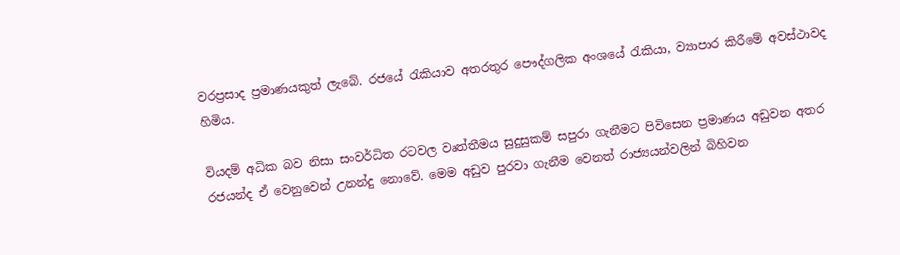වරප්‍රසාද ප්‍රමාණයකුත් ලැබේ. රජයේ රැකියාව අතරතුර පෞද්ගලික අංශයේ රැකියා, ව්‍යාපාර කිරීමේ අවස්ථාවද හිමිය.

වියදම් අධික බව නිසා සංවර්ධිත රටවල වෘත්තීමය සුදුසුකම් සපුරා ගැනීමට පිවිසෙන ප්‍රමාණය අඩුවන අතර රජයන්ද ඒ වෙනුවෙන් උනන්දු නොවේ. මෙම අඩුව පුරවා ගැනීම වෙනත් රාජ්‍යයන්වලින් බිහිවන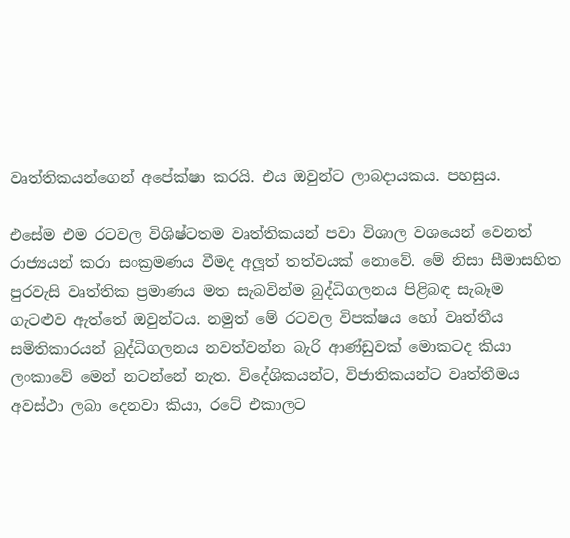වෘත්තිකයන්ගෙන් අපේක්ෂා කරයි. එය ඔවුන්ට ලාබදායකය. පහසුය.

එසේම එම රටවල විශිෂ්ටතම වෘත්තිකයන් පවා විශාල වශයෙන් වෙනත් රාජ්‍යයන් කරා සංක්‍රමණය වීමද අලූ‍ත් තත්වයක් නොවේ. මේ නිසා සීමාසහිත පුරවැසි වෘත්තික ප්‍රමාණය මත සැබවින්ම බුද්ධිගලනය පිළිබඳ සැබෑම ගැටළුව ඇත්තේ ඔවුන්ටය. නමුත් මේ රටවල විපක්ෂය හෝ වෘත්තීය සමිතිකාරයන් බුද්ධිගලනය නවත්වන්න බැරි ආණ්ඩුවක් මොකටද කියා ලංකාවේ මෙන් නටන්නේ නැත. විදේශිකයන්ට, විජාතිකයන්ට වෘත්තීමය අවස්ථා ලබා දෙනවා කියා, රටේ එකාලට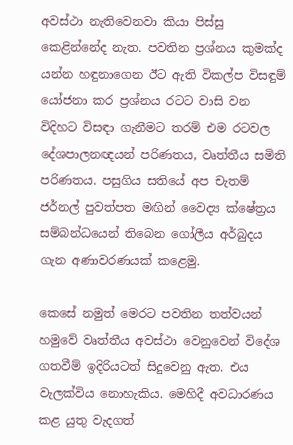අවස්ථා නැතිවෙනවා කියා පිස්සු කෙළින්නේද නැත. පවතින ප්‍රශ්නය කුමක්ද යන්න හඳුනාගෙන ඊට ඇති විකල්ප විසඳුම් යෝජනා කර ප්‍රශ්නය රටට වාසි වන විදිහට විසඳා ගැනීමට තරම් එම රටවල දේශපාලනඥයන් පරිණතය, වෘත්තීය සමිති පරිණතය. පසුගිය සතියේ අප චැතම් ජර්නල් පුවත්පත මඟින් වෛද්‍ය ක්ෂේත්‍රය සම්බන්ධයෙන් තිබෙන ගෝලීය අර්බුදය ගැන අණාවරණයක් කළෙමු.

කෙසේ නමුත් මෙරට පවතින තත්වයන් හමුවේ වෘත්තීය අවස්ථා වෙනුවෙන් විදේශ ගතවීම් ඉදිරියටත් සිදුවෙනු ඇත. එය වැලක්විය නොහැකිය. මෙහිදී අවධාරණය කළ යුතු වැදගත්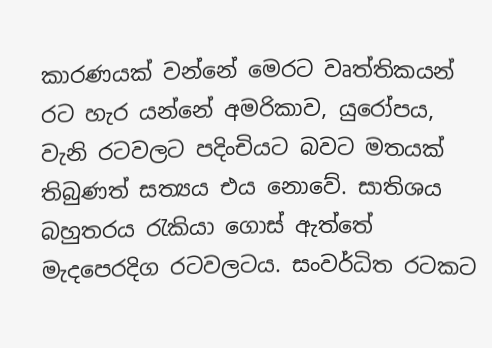කාරණයක් වන්නේ මෙරට වෘත්තිකයන් රට හැර යන්නේ අමරිකාව, යුරෝපය,  වැනි රටවලට පදිංචියට බවට මතයක් තිබුණත් සත්‍යය එය නොවේ. සාතිශය බහුතරය රැකියා ගොස් ඇත්තේ මැදපෙරදිග රටවලටය. සංවර්ධිත රටකට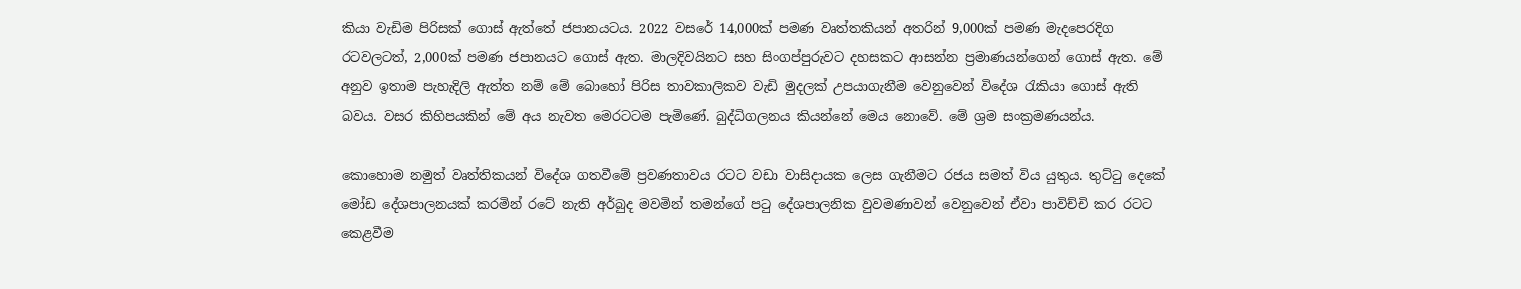කියා වැඩිම පිරිසක් ගොස් ඇත්තේ ජපානයටය. 2022 වසරේ 14,000ක් පමණ වෘත්තකියන් අතරින් 9,000ක් පමණ මැදපෙරදිග රටවලටත්, 2,000ක් පමණ ජපානයට ගොස් ඇත. මාලදිවයිනට සහ සිංගප්පුරුවට දහසකට ආසන්න ප්‍රමාණයන්ගෙන් ගොස් ඇත. මේ අනුව ඉතාම පැහැදිලි ඇත්ත නම් මේ බොහෝ පිරිස තාවකාලිකව වැඩි මුදලක් උපයාගැනීම වෙනුවෙන් විදේශ රැකියා ගොස් ඇති බවය. වසර කිහිපයකින් මේ අය නැවත මෙරටටම පැමිණේ. බුද්ධිගලනය කියන්නේ මෙය නොවේ. මේ ශ්‍රම සංක්‍රමණයන්ය.

කොහොම නමුත් වෘත්තිකයන් විදේශ ගතවීමේ ප්‍රවණතාවය රටට වඩා වාසිදායක ලෙස ගැනීමට රජය සමත් විය යුතුය. තුට්‍ටු දෙකේ මෝඩ දේශපාලනයක් කරමින් රටේ නැති අර්බුද මවමින් තමන්ගේ ප‍ටු දේශපාලනික වුවමණාවන් වෙනුවෙන් ඒවා පාවිච්චි කර රටට කෙළවීම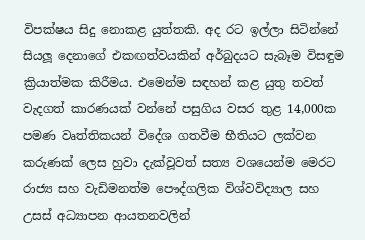විපක්ෂය සිදු නොකළ යුත්තකි. අද රට ඉල්ලා සිටින්නේ සියලූ‍ දෙනාගේ එකඟත්වයකින් අර්බුදයට සැබෑම විසඳුම ක්‍රියාත්මක කිරීමය. එමෙන්ම සඳහන් කළ යුතු තවත් වැදගත් කාරණයක් වන්නේ පසුගිය වසර තුළ 14,000ක පමණ වෘත්තිකයන් විදේශ ගතවීම භීතියට ලක්වන කරුණක් ලෙස හුවා දැක්වූවත් සත්‍ය වශයෙන්ම මෙරට රාජ්‍ය සහ වැඩිමනත්ම පෞද්ගලික විශ්වවිද්‍යාල සහ උසස් අධ්‍යාපන ආයතනවලින්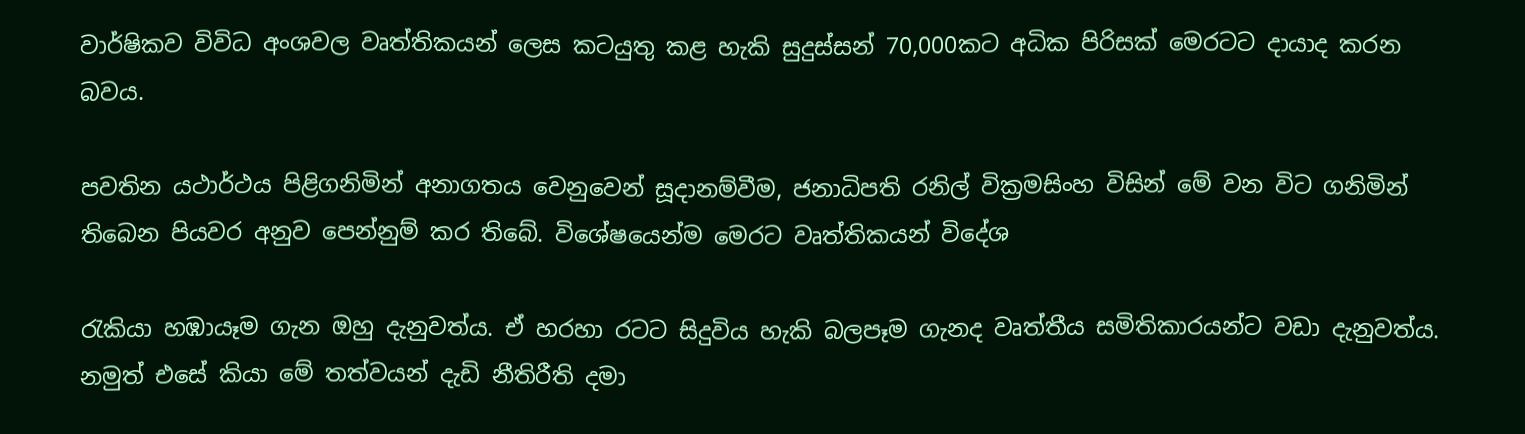වාර්ෂිකව විවිධ අංශවල වෘත්තිකයන් ලෙස කටයුතු කළ හැකි සුදුස්සන් 70,000කට අධික පිරිසක් මෙරටට දායාද කරන බවය.

පවතින යථාර්ථය පිළිගනිමින් අනාගතය වෙනුවෙන් සූදානම්වීම, ජනාධිපති රනිල් වික්‍රමසිංහ විසින් මේ වන විට ගනිමින් තිබෙන පියවර අනුව පෙන්නුම් කර තිබේ. විශේෂයෙන්ම මෙරට වෘත්තිකයන් විදේශ

රැකියා හඹායෑම ගැන ඔහු දැනුවත්ය. ඒ හරහා රටට සිදුවිය හැකි බලපෑම ගැනද වෘත්තීය සමිතිකාරයන්ට වඩා දැනුවත්ය. නමුත් එසේ කියා මේ තත්වයන් දැඩි නීතිරීති දමා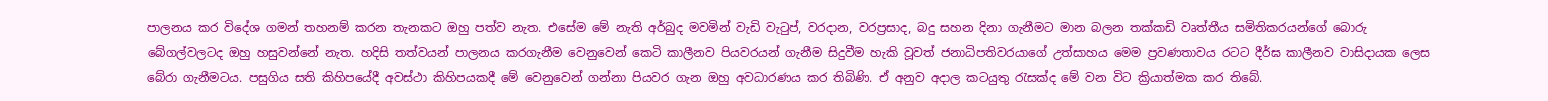පාලනය කර විදේශ ගමන් තහනම් කරන තැනකට ඔහු පත්ව නැත. එසේම මේ නැති අර්බුද මවමින් වැඩි වැටුප්, වරදාන, වරප්‍රසාද, බදු සහන දිනා ගැනීමට මාන බලන තක්කඩි වෘත්තීය සමිතිකරයන්ගේ බොරු බේගල්වලටද ඔහු හසුවන්නේ නැත. හදිසි තත්වයන් පාලනය කරගැනීම වෙනුවෙන් කෙටි කාලීනව පියවරයන් ගැනීම සිදුවීම හැකි වූවත් ජනාධිපතිවරයාගේ උත්සාහය මෙම ප්‍රවණතාවය රටට දීර්ඝ කාලීනව වාසිදායක ලෙස බේරා ගැනීමටය. පසුගිය සති කිහිපයේදී අවස්ථා කිහිපයකදී මේ වෙනුවෙන් ගන්නා පියවර ගැන ඔහු අවධාරණය කර තිබිණි. ඒ අනුව අදාල කටයුතු රැසක්ද මේ වන විට ක්‍රියාත්මක කර තිබේ.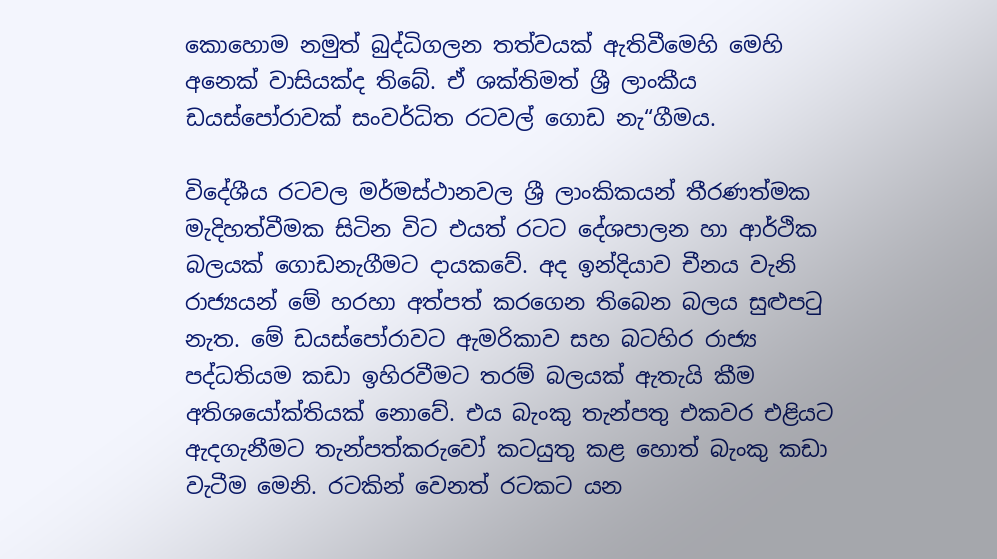කොහොම නමුත් බුද්ධිගලන තත්වයක් ඇතිවීමෙහි මෙහි අනෙක් වාසියක්ද තිබේ. ඒ ශක්තිමත් ශ්‍රී ලාංකීය ඩයස්පෝරාවක් සංවර්ධිත රටවල් ගොඩ නැ“ගීමය.

විදේශීය රටවල මර්මස්ථානවල ශ්‍රී ලාංකිකයන් තීරණත්මක මැදිහත්වීමක සිටින විට එයත් රටට දේශපාලන හා ආර්ථික බලයක් ගොඩනැගීමට දායකවේ. අද ඉන්දියාව චීනය වැනි රාජ්‍යයන් මේ හරහා අත්පත් කරගෙන තිබෙන බලය සුළු‍ප‍ටු නැත. මේ ඩයස්පෝරාවට ඇමරිකාව සහ බටහිර රාජ්‍ය පද්ධතියම කඩා ඉහිරවීමට තරම් බලයක් ඇතැයි කීම අතිශයෝක්තියක් නොවේ. එය බැංකු තැන්පතු එකවර එළියට ඇදගැනීමට තැන්පත්කරුවෝ කටයුතු කළ හොත් බැංකු කඩා වැටීම මෙනි. රටකින් වෙනත් රටකට යන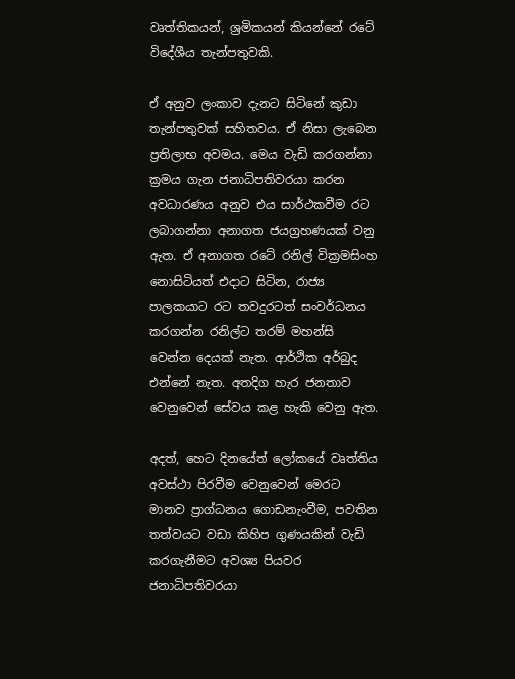වෘත්තිකයන්, ශ්‍රමිකයන් කියන්නේ රටේ විදේශීය තැන්පතුවකි.

ඒ අනුව ලංකාව දැනට සිටිනේ කුඩා තැන්පතුවක් සහිතවය. ඒ නිසා ලැබෙන ප්‍රතිලාභ අවමය. මෙය වැඩි කරගන්නා ක්‍රමය ගැන ජනාධිපතිවරයා කරන අවධාරණය අනුව එය සාර්ථකවීම රට ලබාගන්නා අනාගත ජයග්‍රහණයක් වනු ඇත. ඒ අනාගත රටේ රනිල් වික්‍රමසිංහ නොසිටියත් එදාට සිටින, රාජ්‍ය පාලකයාට රට තවදුරටත් සංවර්ධනය කරගන්න රනිල්ට තරම් මහන්සි වෙන්න දෙයක් නැත. ආර්ථික අර්බුද එන්නේ නැත. අතදිග හැර ජනතාව වෙනුවෙන් සේවය කළ හැකි වෙනු ඇත.

අදත්, හෙට දිනයේත් ලෝකයේ වෘත්තිය අවස්ථා පිරවීම වෙනුවෙන් මෙරට මානව ප්‍රාග්ධනය ගොඩනැංවීම, පවතින තත්වයට වඩා කිහිප ගුණයකින් වැඩි කරගැනීමට අවශ්‍ය පියවර ජනාධිපතිවරයා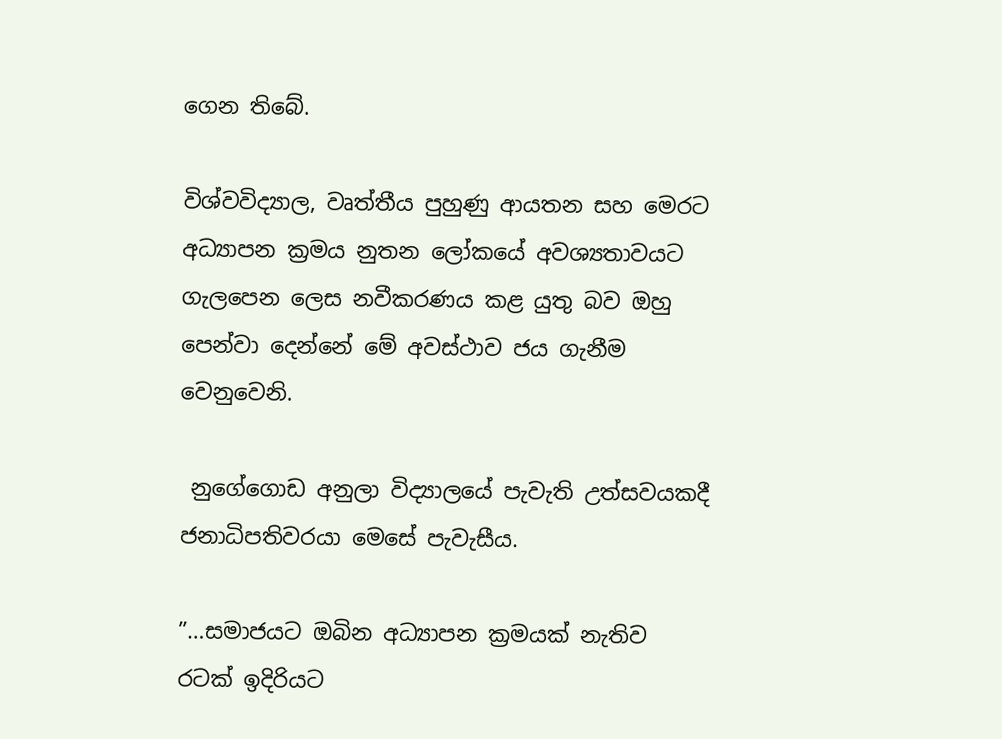ගෙන තිබේ.

විශ්වවිද්‍යාල, වෘත්තීය පුහුණු ආයතන සහ මෙරට අධ්‍යාපන ක්‍රමය නුතන ලෝකයේ අවශ්‍යතාවයට ගැලපෙන ලෙස නවීකරණය කළ යුතු බව ඔහු පෙන්වා දෙන්නේ මේ අවස්ථාව ජය ගැනීම වෙනුවෙනි.

 නුගේගොඩ අනුලා විද්‍යාලයේ පැවැති උත්සවයකදී ජනාධිපතිවරයා මෙසේ පැවැසීය.

”…සමාජයට ඔබින අධ්‍යාපන ක්‍රමයක් නැතිව රටක් ඉදිරියට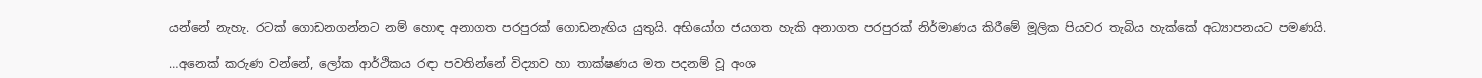යන්නේ නැහැ. රටක් ගොඩනගන්නට නම් හොඳ අනාගත පරපුරක් ගොඩනැඟිය යුතුයි. අභියෝග ජයගත හැකි අනාගත පරපුරක් නිර්මාණය කිරීමේ මූලික පියවර තැබිය හැක්කේ අධ්‍යාපනයට පමණයි.

…අනෙක් කරුණ වන්නේ, ලෝක ආර්ථිකය රඳා පවතින්නේ විද්‍යාව හා තාක්ෂණය මත පදනම් වූ අංශ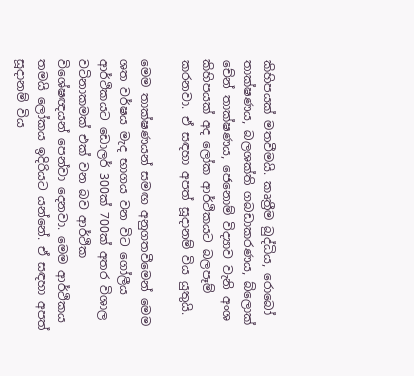කිහිපයක් මතවීමයි. කෘත්‍රීම බුද්ධිය, රොබෝ තාක්ෂණය, බලශක්ති ගබඩාකරණය, බ්ලොක් චේන් තාක්ෂණය, ජෙනොම් විද්‍යාව වැනි අංශ කිහිපයක් අද ලෝක ආර්ථිකයට බලපෑම් කරනවා. ඒ සඳහා අපත් සූදානම් විය යුතුයි.

මෙම තාක්ෂණයන් සමඟ අනුගතවීමෙන් මෙම ශත වර්ෂය මැද භාගය වන විට ගෝලීය ආර්ථිකයට ඩොලර් 300ක් 700ක් අතර විශාල වටිනාකමක් එක් වන බව ආර්ථික විශේෂඥයන් පෙන්වා දෙනවා. මෙම ආර්ථිකය තමයි ලෝකය ඉදිරියට යන්නේ. ඒ සඳහා අපත් සූදානම් විය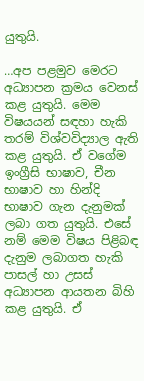යුතුයි.

…අප පළමුව මෙරට අධ්‍යාපන ක්‍රමය වෙනස් කළ යුතුයි. මෙම විෂයයන් සඳහා හැකි තරම් විශ්වවිද්‍යාල ඇති කළ යුතුයි. ඒ වගේම ඉංග්‍රීසි භාෂාව, චීන භාෂාව හා හින්දි භාෂාව ගැන දැනුමක් ලබා ගත යුතුයි. එසේ නම් මෙම විෂය පිළිබඳ දැනුම ලබාගත හැකි පාසල් හා උසස් අධ්‍යාපන ආයතන බිහි කළ යුතුයි. ඒ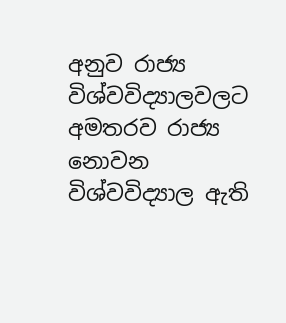අනුව රාජ්‍ය විශ්වවිද්‍යාලවලට අමතරව රාජ්‍ය නොවන විශ්වවිද්‍යාල ඇති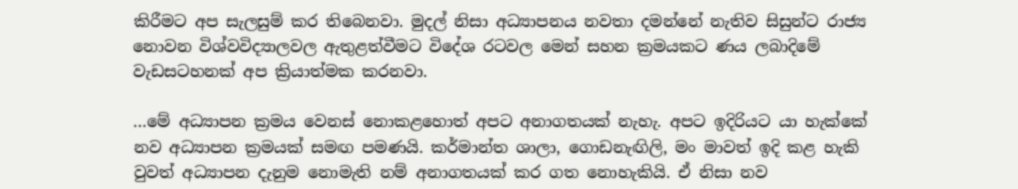කිරීමට අප සැලසුම් කර තිබෙනවා. මුදල් නිසා අධ්‍යාපනය නවතා දමන්නේ නැතිව සිසුන්ට රාජ්‍ය නොවන විශ්වවිද්‍යාලවල ඇතුළත්වීමට විදේශ රටවල මෙන් සහන ක්‍රමයකට ණය ලබාදිමේ වැඩසටහනක් අප ක්‍රියාත්මක කරනවා.

…මේ අධ්‍යාපන ක්‍රමය වෙනස් නොකළහොත් අපට අනාගතයක් නැහැ. අපට ඉදිරියට යා හැක්කේ නව අධ්‍යාපන ක්‍රමයක් සමඟ පමණයි. කර්මාන්ත ශාලා, ගොඩනැඟිලි, මං මාවත් ඉදි කළ හැකි වුවත් අධ්‍යාපන දැනුම නොමැති නම් අනාගතයක් කර ගත නොහැකියි. ඒ නිසා නව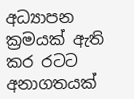අධ්‍යාපන ක්‍රමයක් ඇති කර රටට අනාගතයක්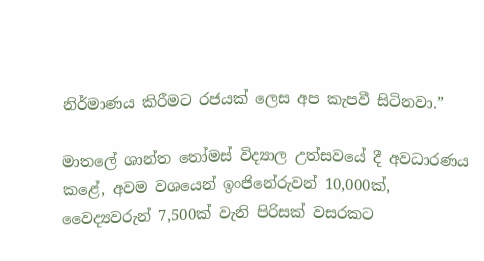නිර්මාණය කිරීමට රජයක් ලෙස අප කැපවී සිටිනවා.”

මාතලේ ශාන්ත තෝමස් විද්‍යාල උත්සවයේ දී අවධාරණය කළේ, අවම වශයෙන් ඉංජිනේරුවන් 10,000ක්, වෛද්‍යවරුන් 7,500ක් වැනි පිරිසක් වසරකට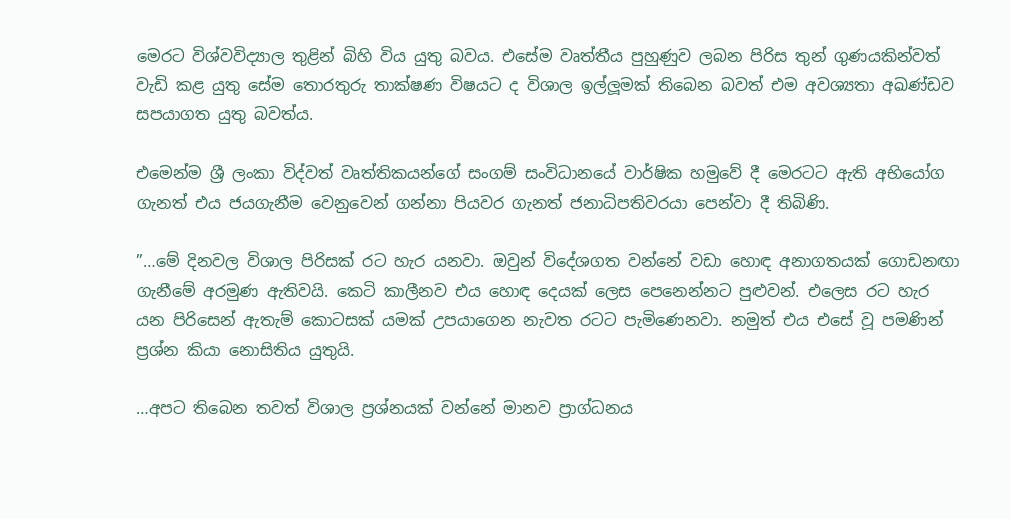මෙරට විශ්වවිද්‍යාල තුළින් බිහි විය යුතු බවය. එසේම වෘත්තීය පුහුණුව ලබන පිරිස තුන් ගුණයකින්වත් වැඩි කළ යුතු සේම තොරතුරු තාක්ෂණ විෂයට ද විශාල ඉල්ලූ‍මක් තිබෙන බවත් එම අවශ්‍යතා අඛණ්ඩව සපයාගත යුතු බවත්ය.

එමෙන්ම ශ්‍රී ලංකා විද්වත් වෘත්තිකයන්ගේ සංගම් සංවිධානයේ වාර්ෂික හමුවේ දී මෙරටට ඇති අභියෝග ගැනත් එය ජයගැනීම වෙනුවෙන් ගන්නා පියවර ගැනත් ජනාධිපතිවරයා පෙන්වා දී තිබිණි.

”…මේ දිනවල විශාල පිරිසක් රට හැර යනවා. ඔවුන් විදේශගත වන්නේ වඩා හොඳ අනාගතයක් ගොඩනඟා ගැනීමේ අරමුණ ඇතිවයි. කෙටි කාලීනව එය හොඳ දෙයක් ලෙස පෙනෙන්නට පුළුවන්. එලෙස රට හැර යන පිරිසෙන් ඇතැම් කොටසක් යමක් උපයාගෙන නැවත රටට පැමිණෙනවා. නමුත් එය එසේ වූ පමණින් ප්‍රශ්න කියා නොසිතිය යුතුයි.

…අපට තිබෙන තවත් විශාල ප්‍රශ්නයක් වන්නේ මානව ප්‍රාග්ධනය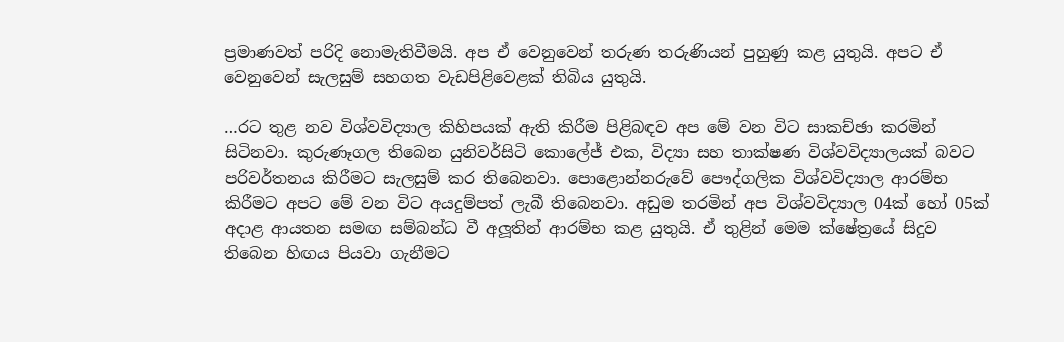ප්‍රමාණවත් පරිදි නොමැතිවීමයි. අප ඒ වෙනුවෙන් තරුණ තරුණියන් පුහුණු කළ යුතුයි. අපට ඒ වෙනුවෙන් සැලසුම් සහගත වැඩපිළිවෙළක් තිබිය යුතුයි.

…රට තුළ නව විශ්වවිද්‍යාල කිහිපයක් ඇති කිරීම පිළිබඳව අප මේ වන විට සාකච්ඡා කරමින් සිටිනවා. කුරුණෑගල තිබෙන යුනිවර්සිටි කොලේජ් එක, විද්‍යා සහ තාක්ෂණ විශ්වවිද්‍යාලයක් බවට පරිවර්තනය කිරීමට සැලසුම් කර තිබෙනවා. පොළොන්නරුවේ පෞද්ගලික විශ්වවිද්‍යාල ආරම්භ කිරීමට අපට මේ වන විට අයදුම්පත් ලැබී තිබෙනවා. අඩුම තරමින් අප විශ්වවිද්‍යාල 04ක් හෝ 05ක් අදාළ ආයතන සමඟ සම්බන්ධ වී අලූ‍තින් ආරම්භ කළ යුතුයි. ඒ තුළින් මෙම ක්ෂේත්‍රයේ සිදුව තිබෙන හිඟය පියවා ගැනීමට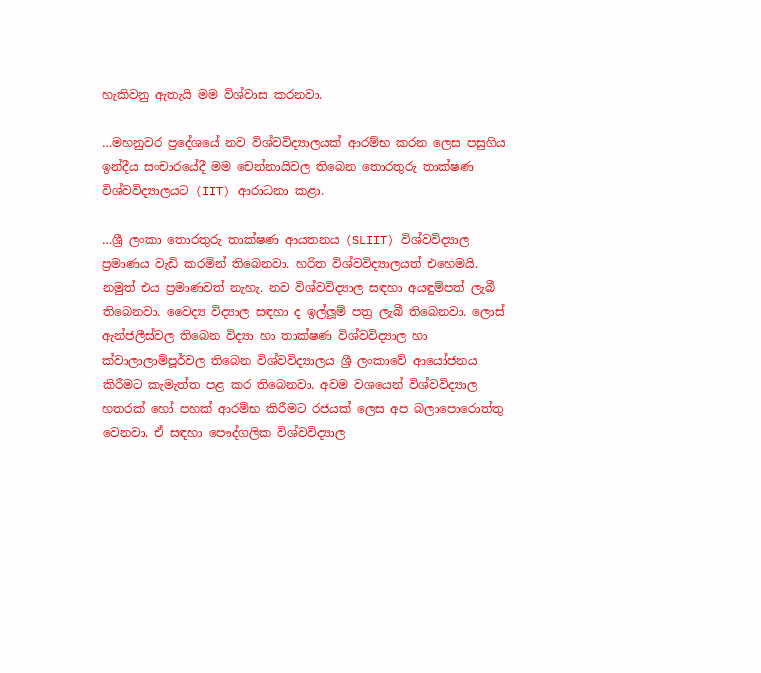හැකිවනු ඇතැයි මම විශ්වාස කරනවා.

…මහනුවර ප්‍රදේශයේ නව විශ්වවිද්‍යාලයක් ආරම්භ කරන ලෙස පසුගිය ඉන්දීය සංචාරයේදී මම චෙන්නායිවල තිබෙන තොරතුරු තාක්ෂණ විශ්වවිද්‍යාලයට (IIT) ආරාධනා කළා.

…ශ්‍රී ලංකා තොරතුරු තාක්ෂණ ආයතනය (SLIIT) විශ්වවිද්‍යාල ප්‍රමාණය වැඩි කරමින් තිබෙනවා. හරිත විශ්වවිද්‍යාලයත් එහෙමයි. නමුත් එය ප්‍රමාණවත් නැහැ. නව විශ්වවිද්‍යාල සඳහා අයඳුම්පත් ලැබී තිබෙනවා. වෛද්‍ය විද්‍යාල සඳහා ද ඉල්ලූ‍ම් පත්‍ර ලැබී තිබෙනවා. ලොස් ඇන්ජලීස්වල තිබෙන විද්‍යා හා තාක්ෂණ විශ්වවිද්‍යාල හා ක්වාලාලාම්පූර්වල තිබෙන විශ්වවිද්‍යාලය ශ්‍රී ලංකාවේ ආයෝජනය කිරීමට කැමැත්ත පළ කර තිබෙනවා. අවම වශයෙන් විශ්වවිද්‍යාල හතරක් හෝ පහක් ආරම්භ කිරීමට රජයක් ලෙස අප බලාපොරොත්තු වෙනවා. ඒ සඳහා පෞද්ගලික විශ්වවිද්‍යාල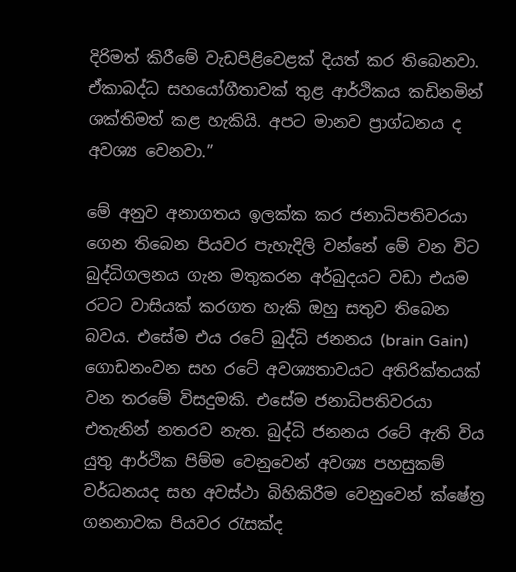දිරිමත් කිරීමේ වැඩපිළිවෙළක් දියත් කර තිබෙනවා. ඒකාබද්ධ සහයෝගීතාවක් තුළ ආර්ථිකය කඩිනමින් ශක්තිමත් කළ හැකියි. අපට මානව ප්‍රාග්ධනය ද අවශ්‍ය වෙනවා.”

මේ අනුව අනාගතය ඉලක්ක කර ජනාධිපතිවරයා ගෙන තිබෙන පියවර පැහැදිලි වන්නේ මේ වන විට බුද්ධිගලනය ගැන මතුකරන අර්බුදයට වඩා එයම රටට වාසියක් කරගත හැකි ඔහු සතුව තිබෙන බවය. එසේම එය රටේ බුද්ධි ජනනය (brain Gain) ගොඩනංවන සහ රටේ අවශ්‍යතාවයට අතිරික්තයක් වන තරමේ විසදුමකි. එසේම ජනාධිපතිවරයා එතැනින් නතරව නැත. බුද්ධි ජනනය රටේ ඇති විය යුතු ආර්ථික පිම්ම වෙනුවෙන් අවශ්‍ය පහසුකම් වර්ධනයද සහ අවස්ථා බිහිකිරීම වෙනුවෙන් ක්ෂේත්‍ර ගනනාවක පියවර රැසක්ද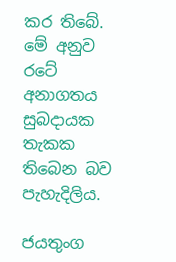කර තිබේ. මේ අනුව රටේ අනාගතය සුබදායක තැකක තිබෙන බව පැහැදිලිය.

ජයතුංග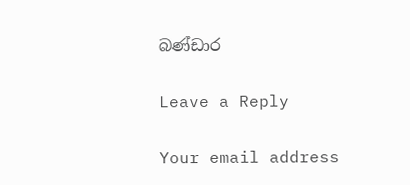බණ්ඩාර

Leave a Reply

Your email address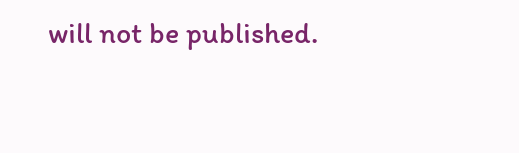will not be published.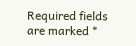Required fields are marked *